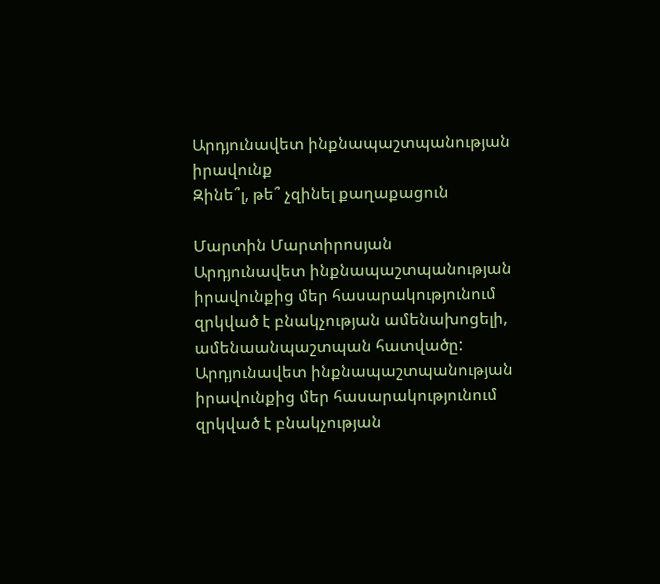Արդյունավետ ինքնապաշտպանության իրավունք
Զինե՞լ, թե՞ չզինել քաղաքացուն

Մարտին Մարտիրոսյան
Արդյունավետ ինքնապաշտպանության իրավունքից մեր հասարակությունում զրկված է բնակչության ամենախոցելի, ամենաանպաշտպան հատվածը:
Արդյունավետ ինքնապաշտպանության իրավունքից մեր հասարակությունում զրկված է բնակչության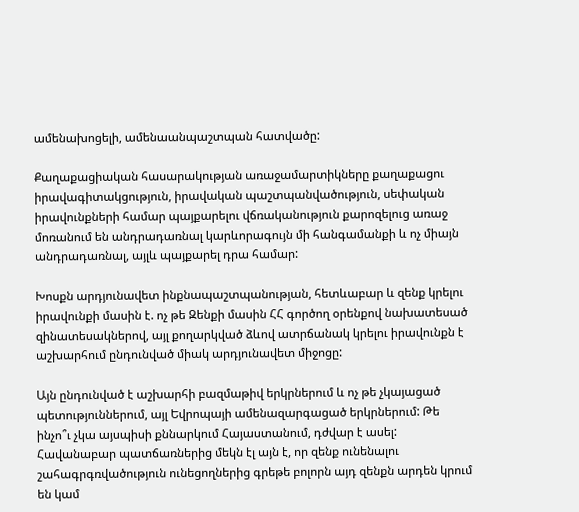ամենախոցելի, ամենաանպաշտպան հատվածը:

Քաղաքացիական հասարակության առաջամարտիկները քաղաքացու իրավագիտակցություն, իրավական պաշտպանվածություն, սեփական իրավունքների համար պայքարելու վճռականություն քարոզելուց առաջ մոռանում են անդրադառնալ կարևորագույն մի հանգամանքի և ոչ միայն անդրադառնալ, այլև պայքարել դրա համար:

Խոսքն արդյունավետ ինքնապաշտպանության, հետևաբար և զենք կրելու իրավունքի մասին է. ոչ թե Զենքի մասին ՀՀ գործող օրենքով նախատեսած զինատեսակներով, այլ քողարկված ձևով ատրճանակ կրելու իրավունքն է աշխարհում ընդունված միակ արդյունավետ միջոցը:

Այն ընդունված է աշխարհի բազմաթիվ երկրներում և ոչ թե չկայացած պետություններում, այլ Եվրոպայի ամենազարգացած երկրներում: Թե ինչո՞ւ չկա այսպիսի քննարկում Հայաստանում, դժվար է ասել: Հավանաբար պատճառներից մեկն էլ այն է, որ զենք ունենալու շահագրգռվածություն ունեցողներից գրեթե բոլորն այդ զենքն արդեն կրում են կամ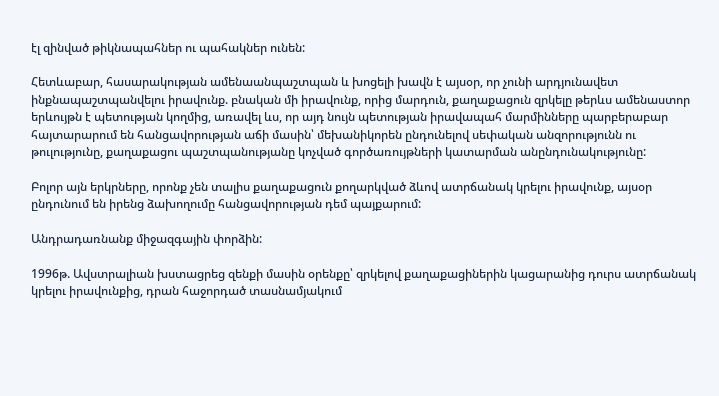էլ զինված թիկնապահներ ու պահակներ ունեն:

Հետևաբար, հասարակության ամենաանպաշտպան և խոցելի խավն է այսօր, որ չունի արդյունավետ ինքնապաշտպանվելու իրավունք. բնական մի իրավունք, որից մարդուն, քաղաքացուն զրկելը թերևս ամենաստոր երևույթն է պետության կողմից, առավել ևս, որ այդ նույն պետության իրավապահ մարմինները պարբերաբար հայտարարում են հանցավորության աճի մասին՝ մեխանիկորեն ընդունելով սեփական անզորությունն ու թուլությունը, քաղաքացու պաշտպանությանը կոչված գործառույթների կատարման անընդունակությունը:

Բոլոր այն երկրները, որոնք չեն տալիս քաղաքացուն քողարկված ձևով ատրճանակ կրելու իրավունք, այսօր ընդունում են իրենց ձախողումը հանցավորության դեմ պայքարում:

Անդրադառնանք միջազգային փորձին:

1996թ. Ավստրալիան խստացրեց զենքի մասին օրենքը՝ զրկելով քաղաքացիներին կացարանից դուրս ատրճանակ կրելու իրավունքից, դրան հաջորդած տասնամյակում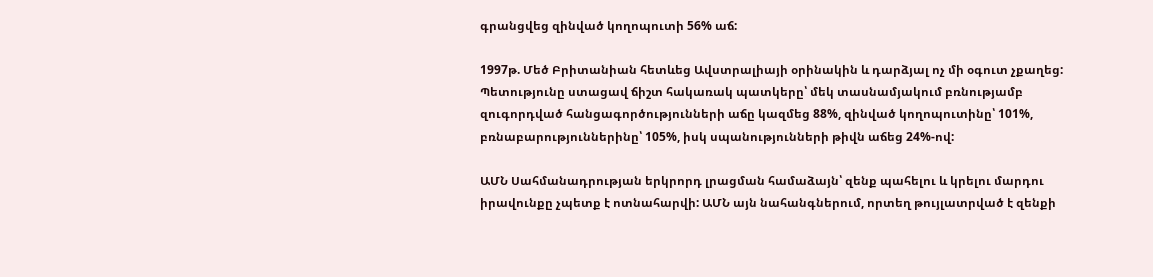գրանցվեց զինված կողոպուտի 56% աճ:

1997թ. Մեծ Բրիտանիան հետևեց Ավստրալիայի օրինակին և դարձյալ ոչ մի օգուտ չքաղեց: Պետությունը ստացավ ճիշտ հակառակ պատկերը՝ մեկ տասնամյակում բռնությամբ զուգորդված հանցագործությունների աճը կազմեց 88%, զինված կողոպուտինը՝ 101%, բռնաբարություններինը՝ 105%, իսկ սպանությունների թիվն աճեց 24%-ով:

ԱՄՆ Սահմանադրության երկրորդ լրացման համաձայն՝ զենք պահելու և կրելու մարդու իրավունքը չպետք է ոտնահարվի: ԱՄՆ այն նահանգներում, որտեղ թույլատրված է զենքի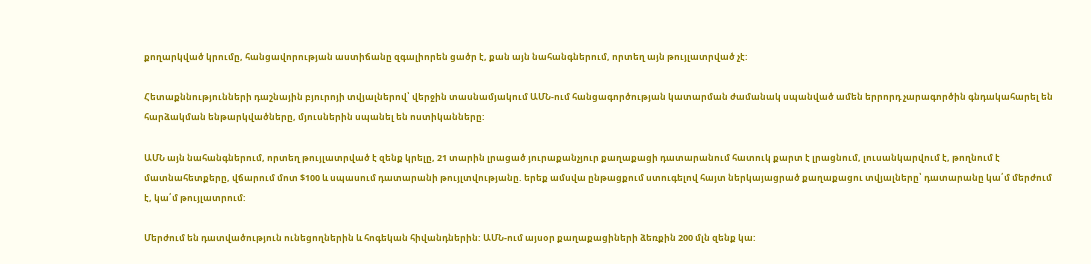քողարկված կրումը, հանցավորության աստիճանը զգալիորեն ցածր է, քան այն նահանգներում, որտեղ այն թույլատրված չէ:

Հետաքննությունների դաշնային բյուրոյի տվյալներով՝ վերջին տասնամյակում ԱՄՆ-ում հանցագործության կատարման ժամանակ սպանված ամեն երրորդ չարագործին գնդակահարել են հարձակման ենթարկվածները, մյուսներին սպանել են ոստիկանները:

ԱՄՆ այն նահանգներում, որտեղ թույլատրված է զենք կրելը, 21 տարին լրացած յուրաքանչյուր քաղաքացի դատարանում հատուկ քարտ է լրացնում, լուսանկարվում է, թողնում է մատնահետքերը, վճարում մոտ $100 և սպասում դատարանի թույլտվությանը. երեք ամսվա ընթացքում ստուգելով հայտ ներկայացրած քաղաքացու տվյալները՝ դատարանը կա՛մ մերժում է, կա՛մ թույլատրում:

Մերժում են դատվածություն ունեցողներին և հոգեկան հիվանդներին: ԱՄՆ-ում այսօր քաղաքացիների ձեռքին 200 մլն զենք կա: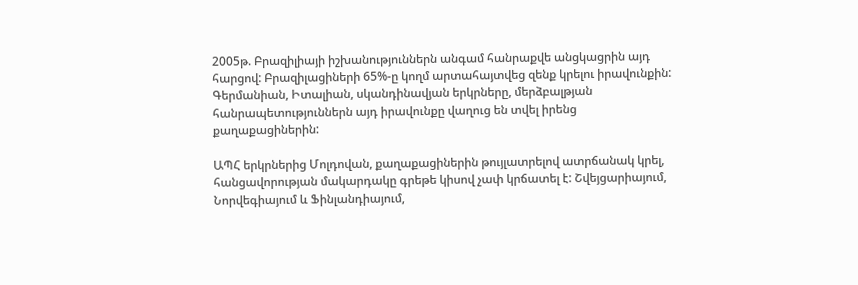2005թ. Բրազիլիայի իշխանություններն անգամ հանրաքվե անցկացրին այդ հարցով: Բրազիլացիների 65%-ը կողմ արտահայտվեց զենք կրելու իրավունքին: Գերմանիան, Իտալիան, սկանդինավյան երկրները, մերձբալթյան հանրապետություններն այդ իրավունքը վաղուց են տվել իրենց քաղաքացիներին:

ԱՊՀ երկրներից Մոլդովան, քաղաքացիներին թույլատրելով ատրճանակ կրել, հանցավորության մակարդակը գրեթե կիսով չափ կրճատել է: Շվեյցարիայում, Նորվեգիայում և Ֆինլանդիայում,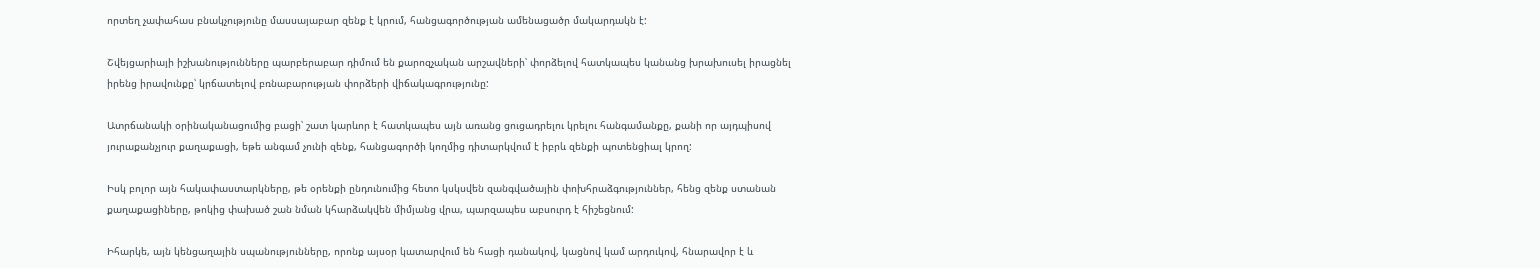որտեղ չափահաս բնակչությունը մասսայաբար զենք է կրում, հանցագործության ամենացածր մակարդակն է:

Շվեյցարիայի իշխանությունները պարբերաբար դիմում են քարոզչական արշավների՝ փորձելով հատկապես կանանց խրախուսել իրացնել իրենց իրավունքը՝ կրճատելով բռնաբարության փորձերի վիճակագրությունը:

Ատրճանակի օրինականացումից բացի՝ շատ կարևոր է հատկապես այն առանց ցուցադրելու կրելու հանգամանքը, քանի որ այդպիսով յուրաքանչյուր քաղաքացի, եթե անգամ չունի զենք, հանցագործի կողմից դիտարկվում է իբրև զենքի պոտենցիալ կրող:

Իսկ բոլոր այն հակափաստարկները, թե օրենքի ընդունումից հետո կսկսվեն զանգվածային փոխհրաձգություններ, հենց զենք ստանան քաղաքացիները, թոկից փախած շան նման կհարձակվեն միմյանց վրա, պարզապես աբսուրդ է հիշեցնում:

Իհարկե, այն կենցաղային սպանությունները, որոնք այսօր կատարվում են հացի դանակով, կացնով կամ արդուկով, հնարավոր է և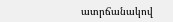ատրճանակով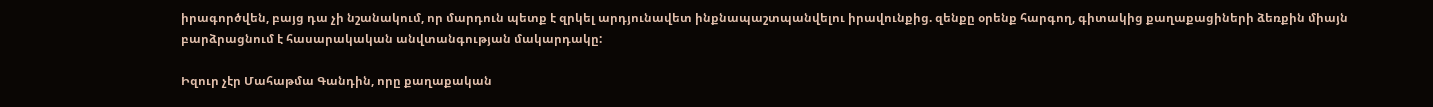իրագործվեն, բայց դա չի նշանակում, որ մարդուն պետք է զրկել արդյունավետ ինքնապաշտպանվելու իրավունքից. զենքը օրենք հարգող, գիտակից քաղաքացիների ձեռքին միայն բարձրացնում է հասարակական անվտանգության մակարդակը:

Իզուր չէր Մահաթմա Գանդին, որը քաղաքական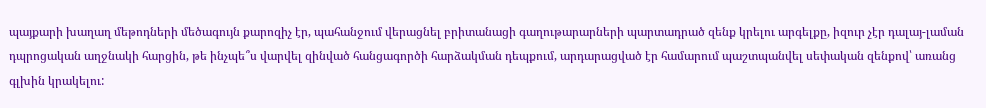պայքարի խաղաղ մեթոդների մեծագույն քարոզիչ էր, պահանջում վերացնել բրիտանացի գաղութարարների պարտադրած զենք կրելու արգելքը, իզուր չէր դալայ-լաման դպրոցական աղջնակի հարցին, թե ինչպե՞ս վարվել զինված հանցագործի հարձակման դեպքում, արդարացված էր համարում պաշտպանվել սեփական զենքով՝ առանց գլխին կրակելու: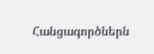Հանցագործներն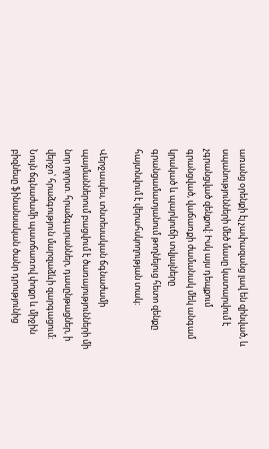առանց օրենքի էլ չափազանց լավ են զինված, և սպանությունների մեծ մասը կատարվում է չգրանցված զենքով: Իսկ այս դեպքում գրանցված, վաճառքի ժամանակ մեկ անգամ կրակած և պարկուճի տվյալները գրանցամատյանում թողնելուց հետո զենքը հայտնվում է վերահսկողության տակ:

Վերջապես, տնտեսական ճգնաժամի պայմաններում բացվում է ծառայությունների մի նոր ոլորտ. հրաձգարաններ, դասընթացներ, ի վերջո՝ հրաձգություն մարզաձևի զարգացում: Նույն ճգնաժամի պատճառով փոքր և միջին բիզնեսը ֆինանսական ծանր դրությունից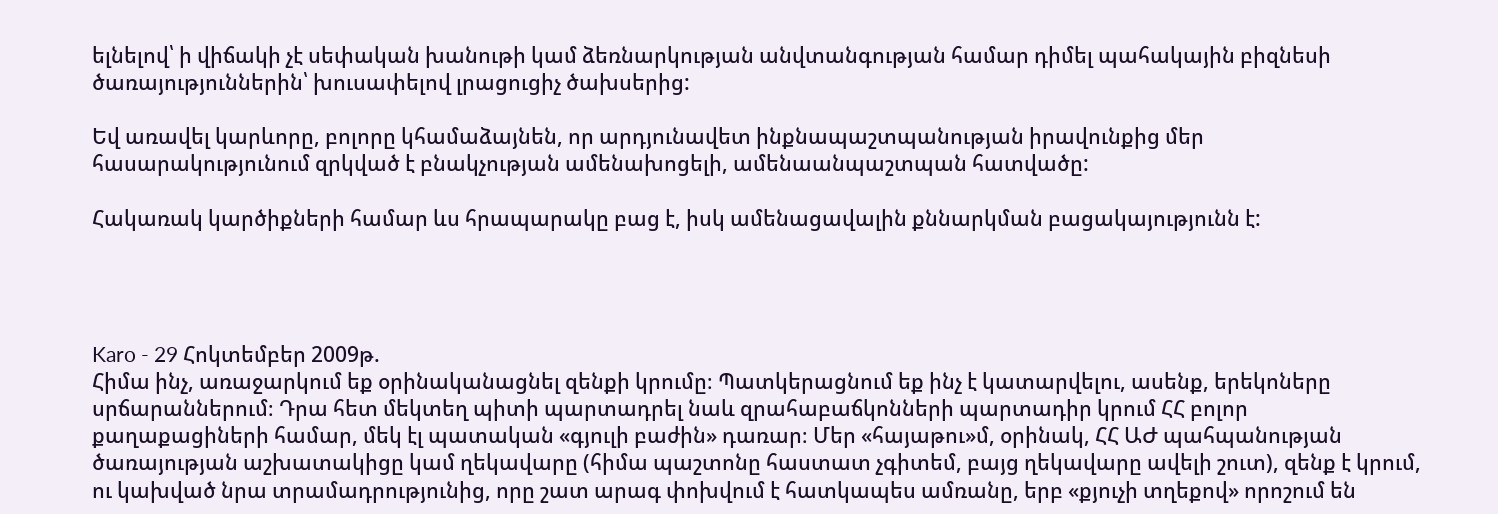ելնելով՝ ի վիճակի չէ սեփական խանութի կամ ձեռնարկության անվտանգության համար դիմել պահակային բիզնեսի ծառայություններին՝ խուսափելով լրացուցիչ ծախսերից:

Եվ առավել կարևորը, բոլորը կհամաձայնեն, որ արդյունավետ ինքնապաշտպանության իրավունքից մեր հասարակությունում զրկված է բնակչության ամենախոցելի, ամենաանպաշտպան հատվածը:

Հակառակ կարծիքների համար ևս հրապարակը բաց է, իսկ ամենացավալին քննարկման բացակայությունն է:




Karo - 29 Հոկտեմբեր 2009թ.
Հիմա ինչ, առաջարկում եք օրինականացնել զենքի կրումը։ Պատկերացնում եք ինչ է կատարվելու, ասենք, երեկոները սրճարաններում։ Դրա հետ մեկտեղ պիտի պարտադրել նաև զրահաբաճկոնների պարտադիր կրում ՀՀ բոլոր քաղաքացիների համար, մեկ էլ պատական «գյուլի բաժին» դառար։ Մեր «հայաթու»մ, օրինակ, ՀՀ ԱԺ պահպանության ծառայության աշխատակիցը կամ ղեկավարը (հիմա պաշտոնը հաստատ չգիտեմ, բայց ղեկավարը ավելի շուտ), զենք է կրում, ու կախված նրա տրամադրությունից, որը շատ արագ փոխվում է հատկապես ամռանը, երբ «քյուչի տղեքով» որոշում են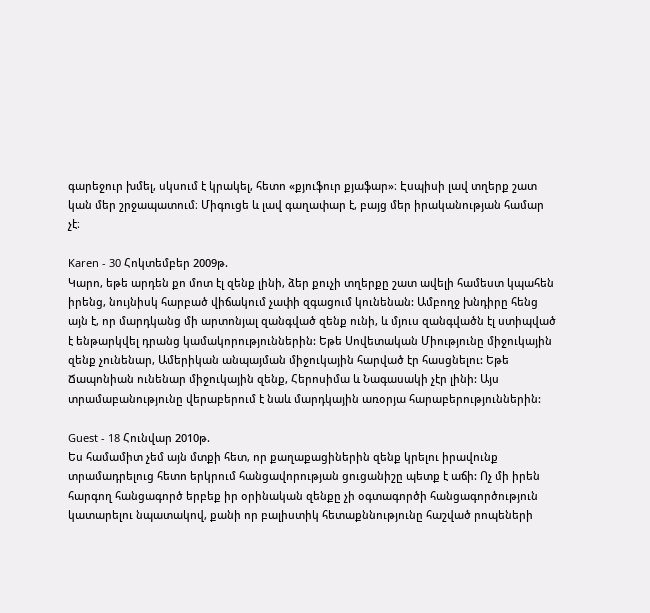գարեջուր խմել, սկսում է կրակել, հետո «քյուֆուր քյաֆար»։ Էսպիսի լավ տղերք շատ կան մեր շրջապատում։ Միգուցե և լավ գաղափար է, բայց մեր իրականության համար չէ։

Karen - 30 Հոկտեմբեր 2009թ.
Կարո, եթե արդեն քո մոտ էլ զենք լինի, ձեր քուչի տղերքը շատ ավելի համեստ կպահեն իրենց, նույնիսկ հարբած վիճակում չափի զգացում կունենան: Ամբողջ խնդիրը հենց այն է, որ մարդկանց մի արտոնյալ զանգված զենք ունի, և մյուս զանգվածն էլ ստիպված է ենթարկվել դրանց կամակորություններին: Եթե Սովետական Միությունը միջուկային զենք չունենար, Ամերիկան անպայման միջուկային հարված էր հասցնելու: Եթե Ճապոնիան ունենար միջուկային զենք, Հերոսիմա և Նագասակի չէր լինի: Այս տրամաբանությունը վերաբերում է նաև մարդկային առօրյա հարաբերություններին:

Guest - 18 Հունվար 2010թ.
Ես համամիտ չեմ այն մտքի հետ, որ քաղաքացիներին զենք կրելու իրավունք տրամադրելուց հետո երկրում հանցավորության ցուցանիշը պետք է աճի: Ոչ մի իրեն հարգող հանցագործ երբեք իր օրինական զենքը չի օգտագործի հանցագործություն կատարելու նպատակով, քանի որ բալիստիկ հետաքննությունը հաշված րոպեների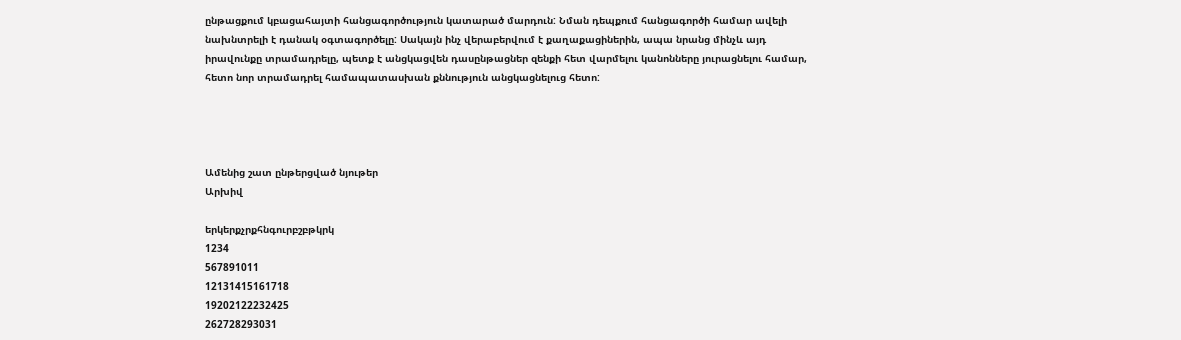ընթացքում կբացահայտի հանցագործություն կատարած մարդուն: Նման դեպքում հանցագործի համար ավելի նախնտրելի է դանակ օգտագործելը: Սակայն ինչ վերաբերվում է քաղաքացիներին, ապա նրանց մինչև այդ իրավունքը տրամադրելը, պետք է անցկացվեն դասընթացներ զենքի հետ վարմելու կանոնները յուրացնելու համար, հետո նոր տրամադրել համապատասխան քննություն անցկացնելուց հետո:




Ամենից շատ ընթերցված նյութեր
Արխիվ

երկերքչրքհնգուրբշբթկրկ
1234
567891011
12131415161718
19202122232425
262728293031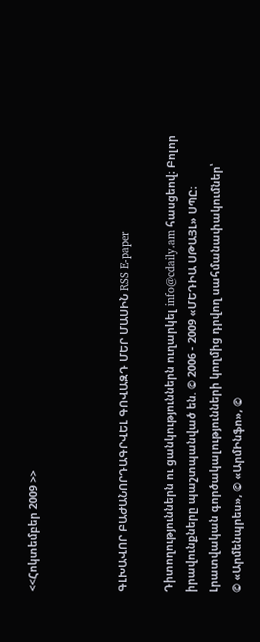<<Հոկտեմբեր 2009 >>



ԳԼԽԱՎՈՐ ԲԱԺԱՆՈՐԴԱԳՐՎԵԼ ԳՈՎԱԶԴ ՄԵՐ ՄԱՍԻՆ RSS E-paper

Դիտողություններն ու ցանկություններն ուղարկել info@cdaily.am հասցեով։ Բոլոր իրավունքները պաշտպանված են. © 2006 - 2009 «ՄԵԴԻԱ ՍԹԱՅԼ» ՍՊԸ։
Լրատվական գործակալությունների կողմից դրվող սահմանափակումներ՝
© «Արմենպրես», © «ԱրմԻնֆո», ©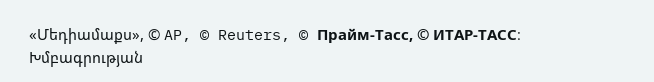«Մեդիամաքս», © AP, © Reuters, © Прайм-Тасс, © ИТАР-ТАСС։
Խմբագրության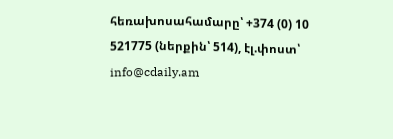հեռախոսահամարը՝ +374 (0) 10 521775 (ներքին՝ 514), էլ.փոստ՝ info@cdaily.am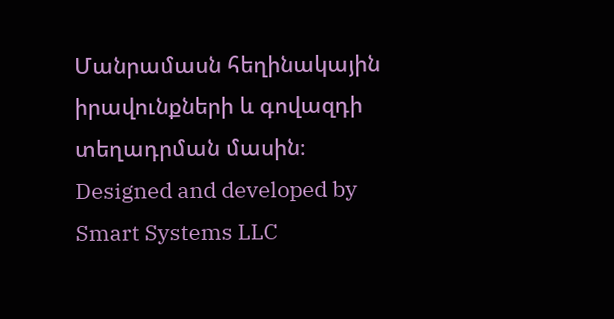Մանրամասն հեղինակային իրավունքների և գովազդի տեղադրման մասին։
Designed and developed by Smart Systems LLC